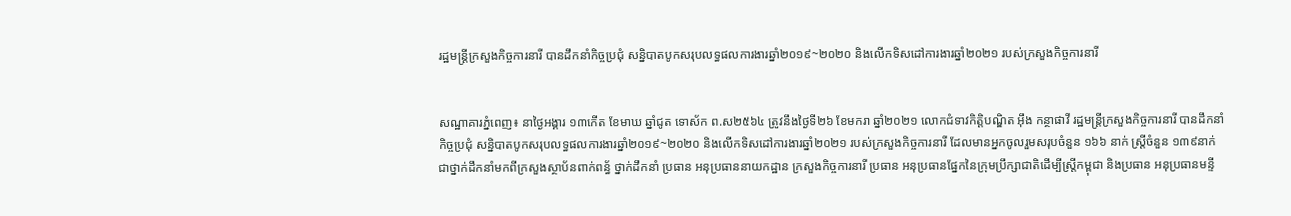រដ្ឋមន្ត្រីក្រសួងកិច្ចការនារី បានដឹកនាំកិច្ចប្រជុំ សន្និបាតបូកសរុបលទ្ធផលការងារឆ្នាំ២០១៩~២០២០ និងលើកទិសដៅការងារឆ្នាំ២០២១ របស់ក្រសួងកិច្ចការនារី


សណ្ឋាគារភ្នំពេញ៖ នាថ្ងៃអង្គារ ១៣កើត ខែមាឃ ឆ្នាំជូត ទោស័ក ព.ស២៥៦៤ ត្រូវនឹងថ្ងៃទី២៦ ខែមករា ឆ្នាំ២០២១ លោកជំទាវកិត្តិបណ្ឌិត អ៊ឹង កន្ថាផាវី រដ្ឋមន្ត្រីក្រសួងកិច្ចការនារី បានដឹកនាំកិច្ចប្រជុំ សន្និបាតបូកសរុបលទ្ធផលការងារឆ្នាំ២០១៩~២០២០ និងលើកទិសដៅការងារឆ្នាំ២០២១ របស់ក្រសួងកិច្ចការនារី ដែលមានអ្នកចូលរួមសរុបចំនួន ១៦៦ នាក់ ស្រ្តីចំនួន ១៣៩នាក់ ជាថ្នាក់ដឹកនាំមកពីក្រសួងស្ថាប័នពាក់ពន្ធ័ ថ្នាក់ដឹកនាំ ប្រធាន អនុប្រធាននាយកដ្ឋាន ក្រសួងកិច្ចការនារី ប្រធាន អនុប្រធានផ្នែកនៃក្រុមប្រឹក្សាជាតិដើម្បីស្រ្តីកម្ពុជា និងប្រធាន អនុប្រធានមន្ទី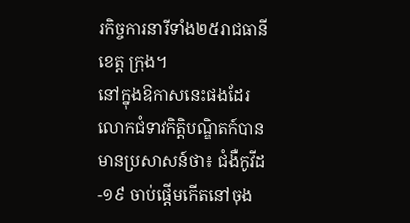រកិច្ចការនារីទាំង២៥រាជធានី ខេត្ត ក្រុង។
នៅក្នុងឱកាសនេះផងដែរ លោកជំទាវកិត្តិបណ្ឌិតក៍បានមានប្រសាសន៍ថា៖ ជំងឺកូវីដ-១៩ ចាប់ផ្តើមកើតនៅចុង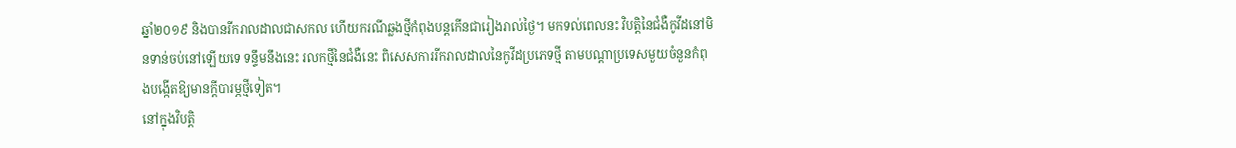ឆ្នាំ២០១៩ និងបានរីករាលដាលជាសកល ហើយករណីឆ្លងថ្មីកំពុងបន្តកើនជារៀងរាល់ថ្ងៃ។ មកទល់ពេលនះ វិបត្តិនៃជំងឺកូវីដនៅមិនទាន់ចប់នៅឡើយទេ ទន្ទឹមនឹងនេះ រលកថ្មីនៃជំងឺនេះ ពិសេសការរីករាលដាលនៃកូវីដប្រភេទថ្មី តាមបណ្តាប្រទេសមួយចំនួនកំពុងបង្កើតឱ្យមានក្តីបារម្ភថ្មីទៀត។
នៅក្នុងវិបត្តិ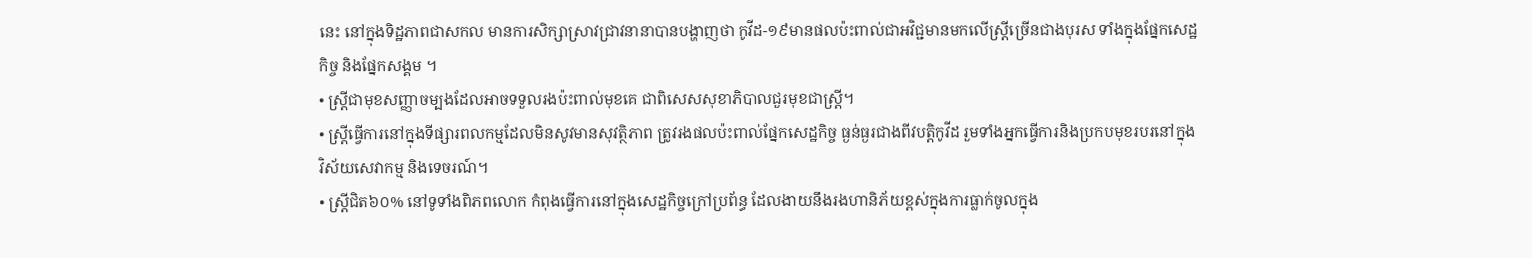នេះ នៅក្នុងទិដ្ឋភាពជាសកល មានការសិក្សាស្រាវជ្រាវនានាបានបង្ហាញថា កូវីដ-១៩មានផលប៉ះពាល់ជាអវិជ្ជមានមកលើស្រ្តីច្រើនជាងបុរស ទាំងក្នុងផ្នែកសេដ្ឋកិច្ច និងផ្នែកសង្គម ។
• ស្រ្តីជាមុខសញ្ញាចម្បងដែលអាចទទួលរងប៉ះពាល់មុខគេ ជាពិសេសសុខាភិបាលជួរមុខជាស្រ្តី។
• ស្រ្តីធ្វើការនៅក្នុងទីផ្សារពលកម្មដែលមិនសូវមានសុវត្ថិភាព ត្រូវរងផលប៉ះពាល់ផ្នែកសេដ្ឋកិច្ច ធ្ងន់ធ្ងរជាងពីវបត្តិកូវីដ រួមទាំងអ្នកធ្វើការនិងប្រកបមុខរបរនៅក្នុងវិស័យសេវាកម្ម និងទេចរណ៍។
• ស្រ្តីជិត៦០% នៅទូទាំងពិភពលោក កំពុងធ្វើការនៅក្នុងសេដ្ឋកិច្ចក្រៅប្រព័ន្ធ ដែលងាយនឹងរងហានិភ័យខ្ពស់ក្នុងការធ្លាក់ចូលក្នុង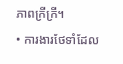ភាពក្រីក្រី។
• ការងារថែទាំដែល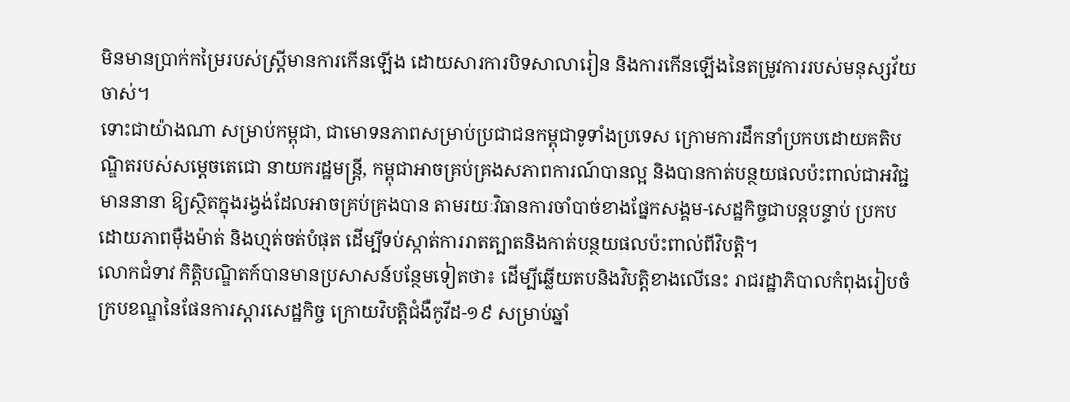មិនមានប្រាក់កម្រៃរបស់ស្រ្តីមានការកើនឡើង ដោយសារការបិទសាលារៀន និងការកើនឡើងនៃតម្រូវការរបស់មនុស្សវ័យចាស់។
ទោះជាយ៉ាងណា សម្រាប់កម្ពុជា, ជាមោទនភាពសម្រាប់ប្រជាជនកម្ពុជាទូទាំងប្រទេស ក្រោមការដឹកនាំប្រកបដោយគតិបណ្ឌិតរបស់សម្តេចតេជោ នាយករដ្ឋមន្រ្តី, កម្ពុជាអាចគ្រប់គ្រងសភាពការណ៍បានល្អ និងបានកាត់បន្ថយផលប៉ះពាល់ជាអវិជ្ជមាននានា ឱ្យស្ថិតក្នុងរង្វង់ដែលអាចគ្រប់គ្រងបាន តាមរយៈវិធានការចាំបាច់ខាងផ្នែកសង្គម-សេដ្ឋកិច្ចជាបន្តបន្ទាប់ ប្រកបដោយភាពម៉ឺងម៉ាត់ និងហ្មត់ចត់បំផុត ដើម្បីទប់ស្កាត់ការរាតត្បាតនិងកាត់បន្ថយផលប៉ះពាល់ពីវិបត្តិ។
លោកជំទាវ កិត្តិបណ្ឌិតក៍បានមានប្រសាសន៍បន្ថែមទៀតថា៖ ដើម្បីឆ្លើយតបនិងវិបត្តិខាងលើនេះ រាជរដ្ឋាភិបាលកំពុងរៀបចំក្របខណ្ឌនៃផែនការស្តារសេដ្ឋកិច្ច ក្រោយវិបត្តិជំងឺកូវីដ-១៩ សម្រាប់ឆ្នាំ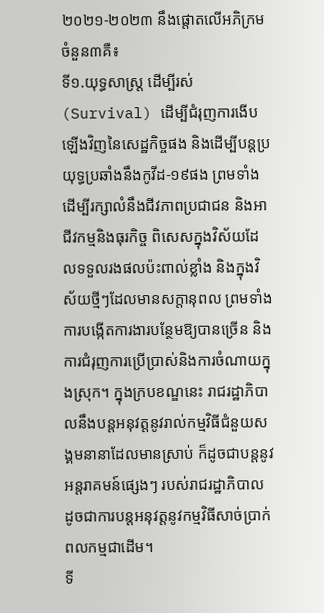២០២១-២០២៣ នឹងផ្តោតលើអភិក្រមចំនួន៣គឺ៖
ទី១.យុទ្ធសាស្រ្ត ដើម្បីរស់ (Survival) ដើម្បីជំរុញការងើបឡើងវិញនៃសេដ្ឋកិច្ចផង និងដើម្បីបន្តប្រយុទ្ធប្រឆាំងនឹងកូវីដ-១៩ផង ព្រមទាំងដើម្បីរក្សាលំនឹងជីវភាពប្រជាជន និងអាជីវកម្មនិងធុរកិច្ច ពិសេសក្នុងវិស័យដែលទទួលរងផលប៉ះពាល់ខ្លាំង និងក្នុងវិស័យថ្មីៗដែលមានសក្តានុពល ព្រមទាំងការបង្កើតការងារបន្ថែមឱ្យបានច្រើន និងការជំរុញការប្រើប្រាស់និងការចំណាយក្នុងស្រុក។ ក្នុងក្របខណ្ឌនេះ រាជរដ្ឋាភិបាលនឹងបន្តអនុវត្តនូវរាល់កម្មវិធីជំនួយសង្គមនានាដែលមានស្រាប់ ក៏ដូចជាបន្តនូវអន្តរាគមន៍ផ្សេងៗ របស់រាជរដ្ឋាភិបាល ដូចជាការបន្តអនុវត្តនូវកម្មវិធីសាច់ប្រាក់ពលកម្មជាដើម។
ទី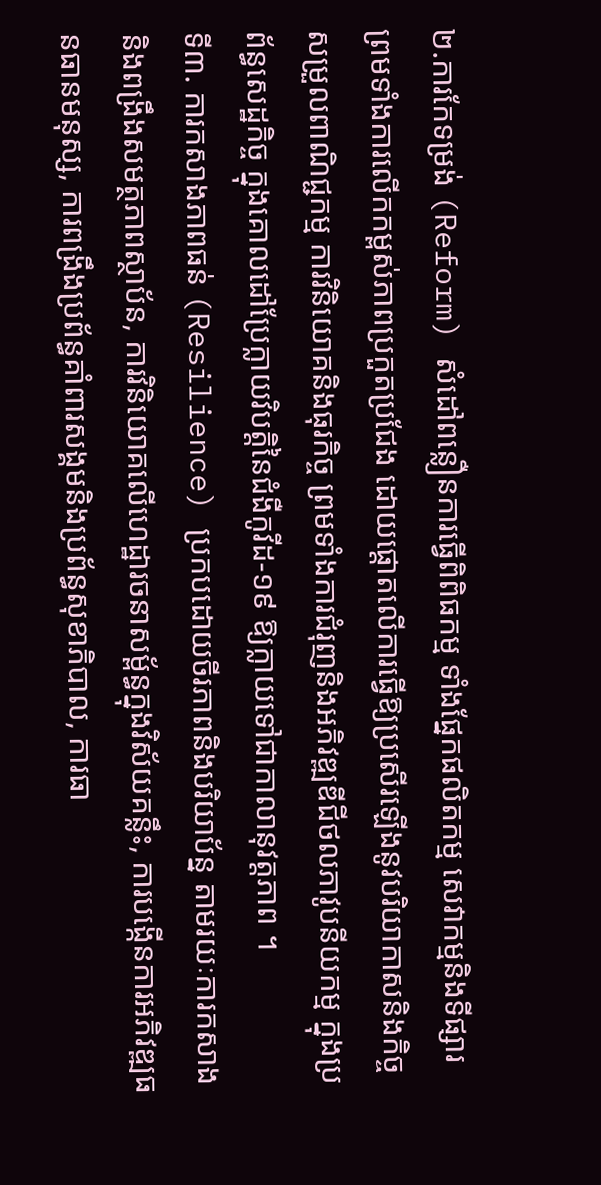២.ការកែទម្រង់ (Reform) សំដៅពន្លឿនការធ្វើពិពិធកម្ម ទាំងផ្នែកផលិតកម្ម សេវាកម្មនិងទីផ្សារ ព្រមទាំងការលើកកម្ពស់ភាពប្រកួតប្រជែង ដោយផ្ដោតលើការធ្វើឱ្យប្រសើរឡើងនូវបរិយាកាសនិងកិច្ចសម្រួលពាណិជ្ជកម្ម ការវិនិយោគនិងធុរកិច្ច ព្រមទាំងការជំរុញនិងអភិវឌ្ឍឌីជីថលភាវូបនីយកម្ម ក្នុងប្រព័ន្ធសេដ្ឋកិច្ច ក្នុងគោលដៅប្រែក្លាយវិបត្តិនៃជំងឺកូវីដ-១៩ ឱ្យក្លាយទៅជាកាលានុវត្តភាព ។
ទី៣. ការកសាងភាពធន់ (Resilience) ប្រកបដោយចីរភាពនិងបរិយាប័ន្ន តាមរយៈការកសាងនិងពង្រឹងសមត្ថភាពស្ថាប័ន, ការវិនិយោគលើហេដ្ឋារចនាសម្ព័ន្ធក្នុងវិស័យគន្លឹះ, ការបង្កើនការអភិវឌ្ឍធនធានមនុស្ស, ការពង្រឹងប្រព័ន្ធគាំពារសង្គមនិងប្រព័ន្ធសុខាភិបាល, ការធា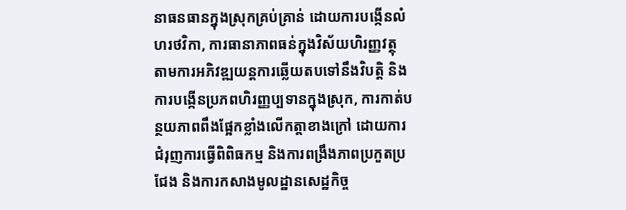នាធនធានក្នុងស្រុកគ្រប់គ្រាន់ ដោយការបង្កើនលំហរថវិកា, ការធានាភាពធន់ក្នុងវិស័យហិរញ្ញវត្ថុ តាមការអភិវឌ្ឍយន្តការឆ្លើយតបទៅនឹងវិបត្តិ និងការបង្កើនប្រភពហិរញ្ញប្បទានក្នុងស្រុក, ការកាត់បន្ថយភាពពឹងផ្អែកខ្លាំងលើកត្តាខាងក្រៅ ដោយការជំរុញការធ្វើពិពិធកម្ម និងការពង្រឹងភាពប្រកួតប្រជែង និងការកសាងមូលដ្ឋានសេដ្ឋកិច្ច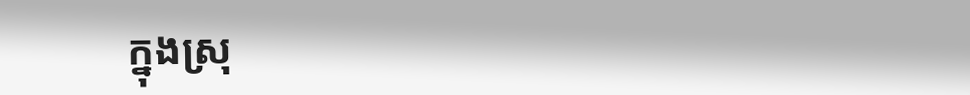ក្នុងស្រុ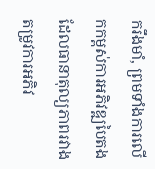ករឹងមាំ, ព្រមទាំងការលើកកម្ពស់ការអភិវឌ្ឍបៃតង ដែលធានាតុល្យភាពរវាងតម្រូវការអភិវ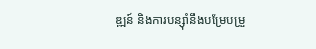ឌ្ឍន៍ និងការបន្ស៊ាំនឹងបម្រែបម្រួ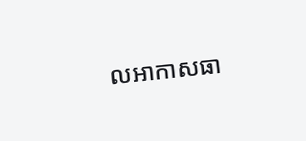លអាកាសធា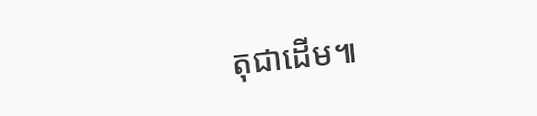តុជាដើម៕